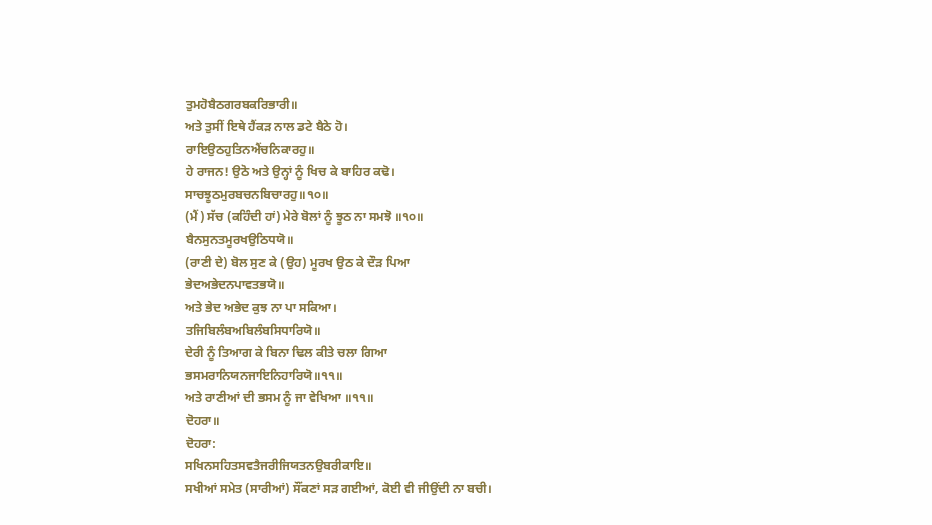ਤੁਮਹੋਬੈਠਗਰਬਕਰਿਭਾਰੀ॥
ਅਤੇ ਤੁਸੀਂ ਇਥੇ ਹੈਂਕੜ ਨਾਲ ਡਟੇ ਬੈਠੇ ਹੋ।
ਰਾਇਉਠਹੁਤਿਨਐਂਚਨਿਕਾਰਹੁ॥
ਹੇ ਰਾਜਨ! ਉਠੋ ਅਤੇ ਉਨ੍ਹਾਂ ਨੂੰ ਖਿਚ ਕੇ ਬਾਹਿਰ ਕਢੋ।
ਸਾਚਝੂਠਮੁਰਬਚਨਬਿਚਾਰਹੁ॥੧੦॥
(ਮੈਂ) ਸੱਚ (ਕਹਿੰਦੀ ਹਾਂ) ਮੇਰੇ ਬੋਲਾਂ ਨੂੰ ਝੂਠ ਨਾ ਸਮਝੋ ॥੧੦॥
ਬੈਨਸੁਨਤਮੂਰਖਉਠਿਧਯੋ॥
(ਰਾਣੀ ਦੇ) ਬੋਲ ਸੁਣ ਕੇ (ਉਹ) ਮੂਰਖ ਉਠ ਕੇ ਦੌੜ ਪਿਆ
ਭੇਦਅਭੇਦਨਪਾਵਤਭਯੋ॥
ਅਤੇ ਭੇਦ ਅਭੇਦ ਕੁਝ ਨਾ ਪਾ ਸਕਿਆ।
ਤਜਿਬਿਲੰਬਅਬਿਲੰਬਸਿਧਾਰਿਯੋ॥
ਦੇਰੀ ਨੂੰ ਤਿਆਗ ਕੇ ਬਿਨਾ ਢਿਲ ਕੀਤੇ ਚਲਾ ਗਿਆ
ਭਸਮਰਾਨਿਯਨਜਾਇਨਿਹਾਰਿਯੋ॥੧੧॥
ਅਤੇ ਰਾਣੀਆਂ ਦੀ ਭਸਮ ਨੂੰ ਜਾ ਵੇਖਿਆ ॥੧੧॥
ਦੋਹਰਾ॥
ਦੋਹਰਾ:
ਸਖਿਨਸਹਿਤਸਵਤੈਜਰੀਜਿਯਤਨਉਬਰੀਕਾਇ॥
ਸਖੀਆਂ ਸਮੇਤ (ਸਾਰੀਆਂ) ਸੌਂਕਣਾਂ ਸੜ ਗਈਆਂ, ਕੋਈ ਵੀ ਜੀਉਂਦੀ ਨਾ ਬਚੀ।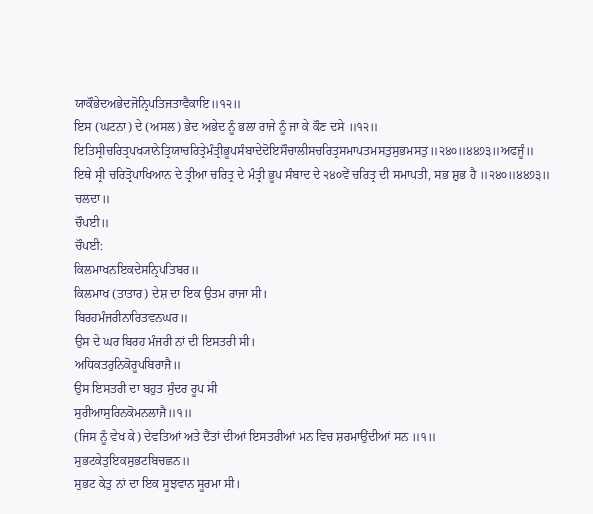ਯਾਕੌਭੇਦਅਭੇਦਜੋਨ੍ਰਿਪਤਿਜਤਾਵੈਕਾਇ॥੧੨॥
ਇਸ (ਘਟਨਾ) ਦੇ (ਅਸਲ) ਭੇਦ ਅਭੇਦ ਨੂੰ ਭਲਾ ਰਾਜੇ ਨੂੰ ਜਾ ਕੇ ਕੌਣ ਦਸੇ ॥੧੨॥
ਇਤਿਸ੍ਰੀਚਰਿਤ੍ਰਪਖ੍ਯਾਨੇਤ੍ਰਿਯਾਚਰਿਤ੍ਰੇਮੰਤ੍ਰੀਭੂਪਸੰਬਾਦੇਦੋਇਸੌਚਾਲੀਸਚਰਿਤ੍ਰਸਮਾਪਤਮਸਤੁਸੁਭਮਸਤੁ॥੨੪੦॥੪੪੭੩॥ਅਫਜੂੰ॥
ਇਥੇ ਸ੍ਰੀ ਚਰਿਤ੍ਰੋਪਾਖਿਆਨ ਦੇ ਤ੍ਰੀਆ ਚਰਿਤ੍ਰ ਦੇ ਮੰਤ੍ਰੀ ਭੂਪ ਸੰਬਾਦ ਦੇ ੨੪੦ਵੇਂ ਚਰਿਤ੍ਰ ਦੀ ਸਮਾਪਤੀ, ਸਭ ਸ਼ੁਭ ਹੈ ॥੨੪੦॥੪੪੭੩॥ ਚਲਦਾ॥
ਚੌਪਈ॥
ਚੌਪਈ:
ਕਿਲਮਾਖਨਇਕਦੇਸਨ੍ਰਿਪਤਿਬਰ॥
ਕਿਲਮਾਖ (ਤਾਤਾਰ) ਦੇਸ਼ ਦਾ ਇਕ ਉਤਮ ਰਾਜਾ ਸੀ।
ਬਿਰਹਮੰਜਰੀਨਾਰਿਤਵਨਘਰ॥
ਉਸ ਦੇ ਘਰ ਬਿਰਹ ਮੰਜਰੀ ਨਾਂ ਦੀ ਇਸਤਰੀ ਸੀ।
ਅਧਿਕਤਰੁਨਿਕੋਰੂਪਬਿਰਾਜੈ॥
ਉਸ ਇਸਤਰੀ ਦਾ ਬਹੁਤ ਸੁੰਦਰ ਰੂਪ ਸੀ
ਸੁਰੀਆਸੁਰਿਨਕੋਮਨਲਾਜੈ॥੧॥
(ਜਿਸ ਨੂੰ ਵੇਖ ਕੇ) ਦੇਵਤਿਆਂ ਅਤੇ ਦੈਂਤਾਂ ਦੀਆਂ ਇਸਤਰੀਆਂ ਮਨ ਵਿਚ ਸ਼ਰਮਾਉਂਦੀਆਂ ਸਨ ॥੧॥
ਸੁਭਟਕੇਤੁਇਕਸੁਭਟਬਿਚਛਨ॥
ਸੁਭਟ ਕੇਤੁ ਨਾਂ ਦਾ ਇਕ ਸੂਝਵਾਨ ਸੂਰਮਾ ਸੀ।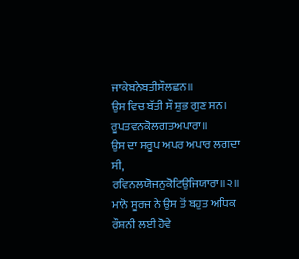ਜਾਕੇਬਨੇਬਤੀਸੌਲਛਨ॥
ਉਸ ਵਿਚ ਬੱਤੀ ਸੌ ਸ਼ੁਭ ਗੁਣ ਸਨ।
ਰੂਪਤਵਨਕੋਲਗਤਅਪਾਰਾ॥
ਉਸ ਦਾ ਸਰੂਪ ਅਪਰ ਅਪਾਰ ਲਗਦਾ ਸੀ,
ਰਵਿਨਲਯੋਜਨੁਕੋਟਿਉਜਿਯਾਰਾ॥੨॥
ਮਾਨੋ ਸੂਰਜ ਨੇ ਉਸ ਤੋਂ ਬਹੁਤ ਅਧਿਕ ਰੌਸ਼ਨੀ ਲਈ ਹੋਵੇ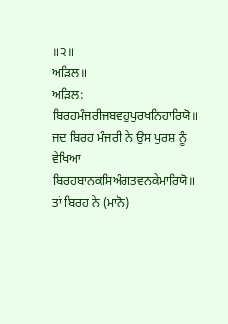॥੨॥
ਅੜਿਲ॥
ਅੜਿਲ:
ਬਿਰਹਮੰਜਰੀਜਬਵਹੁਪੁਰਖਨਿਹਾਰਿਯੋ॥
ਜਦ ਬਿਰਹ ਮੰਜਰੀ ਨੇ ਉਸ ਪੁਰਸ਼ ਨੂੰ ਵੇਖਿਆ
ਬਿਰਹਬਾਨਕਸਿਅੰਗਤਵਨਕੇਮਾਰਿਯੋ॥
ਤਾਂ ਬਿਰਹ ਨੇ (ਮਾਨੋ)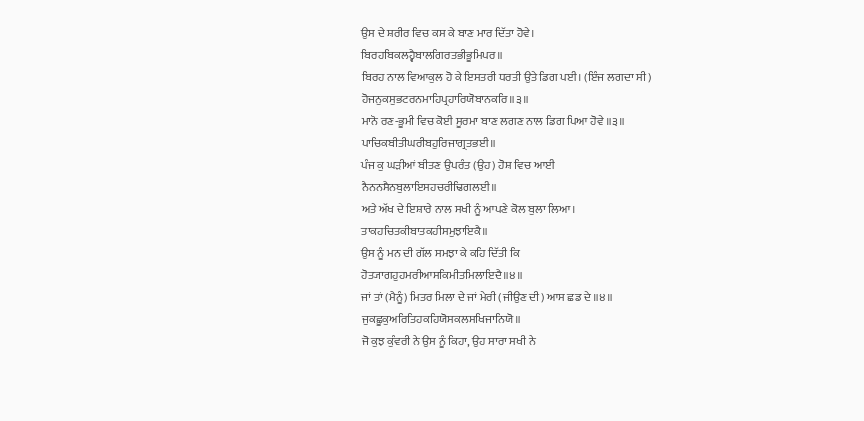ਉਸ ਦੇ ਸ਼ਰੀਰ ਵਿਚ ਕਸ ਕੇ ਬਾਣ ਮਾਰ ਦਿੱਤਾ ਹੋਵੇ।
ਬਿਰਹਬਿਕਲਹ੍ਵੈਬਾਲਗਿਰਤਭੀਭੂਮਿਪਰ॥
ਬਿਰਹ ਨਾਲ ਵਿਆਕੁਲ ਹੋ ਕੇ ਇਸਤਰੀ ਧਰਤੀ ਉਤੇ ਡਿਗ ਪਈ। (ਇੰਜ ਲਗਦਾ ਸੀ)
ਹੋਜਨੁਕਸੁਭਟਰਨਮਾਹਿਪ੍ਰਹਾਰਿਯੋਬਾਨਕਰਿ॥੩॥
ਮਾਨੋ ਰਣ-ਭੂਮੀ ਵਿਚ ਕੋਈ ਸੂਰਮਾ ਬਾਣ ਲਗਣ ਨਾਲ ਡਿਗ ਪਿਆ ਹੋਵੇ ॥੩॥
ਪਾਚਿਕਬੀਤੀਘਰੀਬਹੁਰਿਜਾਗ੍ਰਤਭਈ॥
ਪੰਜ ਕੁ ਘੜੀਆਂ ਬੀਤਣ ਉਪਰੰਤ (ਉਹ) ਹੋਸ਼ ਵਿਚ ਆਈ
ਨੈਨਨਸੈਨਬੁਲਾਇਸਹਚਰੀਢਿਗਲਈ॥
ਅਤੇ ਅੱਖ ਦੇ ਇਸ਼ਾਰੇ ਨਾਲ ਸਖੀ ਨੂੰ ਆਪਣੇ ਕੋਲ ਬੁਲਾ ਲਿਆ।
ਤਾਕਹਚਿਤਕੀਬਾਤਕਹੀਸਮੁਝਾਇਕੈ॥
ਉਸ ਨੂੰ ਮਨ ਦੀ ਗੱਲ ਸਮਝਾ ਕੇ ਕਹਿ ਦਿੱਤੀ ਕਿ
ਹੋਤ੍ਯਾਗਹੁਹਮਰੀਆਸਕਿਮੀਤਮਿਲਾਇਦੈ॥੪॥
ਜਾਂ ਤਾਂ (ਮੈਨੂੰ) ਮਿਤਰ ਮਿਲਾ ਦੇ ਜਾਂ ਮੇਰੀ (ਜੀਉਣ ਦੀ) ਆਸ ਛਡ ਦੇ ॥੪॥
ਜੁਕਛੂਕੁਅਰਿਤਿਹਕਹਿਯੋਸਕਲਸਖਿਜਾਨਿਯੋ॥
ਜੋ ਕੁਝ ਕੁੰਵਰੀ ਨੇ ਉਸ ਨੂੰ ਕਿਹਾ, ਉਹ ਸਾਰਾ ਸਖੀ ਨੇ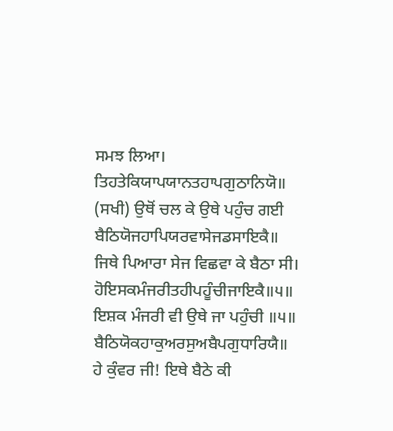ਸਮਝ ਲਿਆ।
ਤਿਹਤੇਕਿਯਾਪਯਾਨਤਹਾਪਗੁਠਾਨਿਯੋ॥
(ਸਖੀ) ਉਥੋਂ ਚਲ ਕੇ ਉਥੇ ਪਹੁੰਚ ਗਈ
ਬੈਠਿਯੋਜਹਾਪਿਯਰਵਾਸੇਜਡਸਾਇਕੈ॥
ਜਿਥੇ ਪਿਆਰਾ ਸੇਜ ਵਿਛਵਾ ਕੇ ਬੈਠਾ ਸੀ।
ਹੋਇਸਕਮੰਜਰੀਤਹੀਪਹੂੰਚੀਜਾਇਕੈ॥੫॥
ਇਸ਼ਕ ਮੰਜਰੀ ਵੀ ਉਥੇ ਜਾ ਪਹੁੰਚੀ ॥੫॥
ਬੈਠਿਯੋਕਹਾਕੁਅਰਸੁਅਬੈਪਗੁਧਾਰਿਯੈ॥
ਹੇ ਕੁੰਵਰ ਜੀ! ਇਥੇ ਬੈਠੇ ਕੀ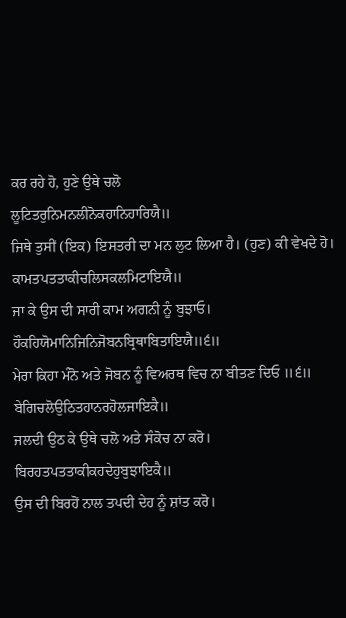ਕਰ ਰਹੇ ਹੋ, ਹੁਣੇ ਉਥੇ ਚਲੋ
ਲੂਟਿਤਰੁਨਿਮਨਲੀਨੋਕਹਾਨਿਹਾਰਿਯੈ॥
ਜਿਥੇ ਤੁਸੀਂ (ਇਕ) ਇਸਤਰੀ ਦਾ ਮਨ ਲੁਟ ਲਿਆ ਹੈ। (ਹੁਣ) ਕੀ ਵੇਖਦੇ ਹੋ।
ਕਾਮਤਪਤਤਾਕੀਚਲਿਸਕਲਮਿਟਾਇਯੈ॥
ਜਾ ਕੇ ਉਸ ਦੀ ਸਾਰੀ ਕਾਮ ਅਗਨੀ ਨੂੰ ਬੁਝਾਓ।
ਹੌਕਹਿਯੋਮਾਨਿਜਿਨਿਜੋਬਨਬ੍ਰਿਥਾਬਿਤਾਇਯੈ॥੬॥
ਮੇਰਾ ਕਿਹਾ ਮੰਨੋ ਅਤੇ ਜੋਬਨ ਨੂੰ ਵਿਅਰਥ ਵਿਚ ਨਾ ਬੀਤਣ ਦਿਓ ॥੬॥
ਬੇਗਿਚਲੋਉਠਿਤਹਾਨਰਹੋਲਜਾਇਕੈ॥
ਜਲਦੀ ਉਠ ਕੇ ਉਥੇ ਚਲੋ ਅਤੇ ਸੰਕੋਚ ਨਾ ਕਰੋ।
ਬਿਰਹਤਪਤਤਾਕੀਕਹਦੇਹੁਬੁਝਾਇਕੈ॥
ਉਸ ਦੀ ਬਿਰਹੋਂ ਨਾਲ ਤਪਦੀ ਦੇਹ ਨੂੰ ਸ਼ਾਂਤ ਕਰੋ।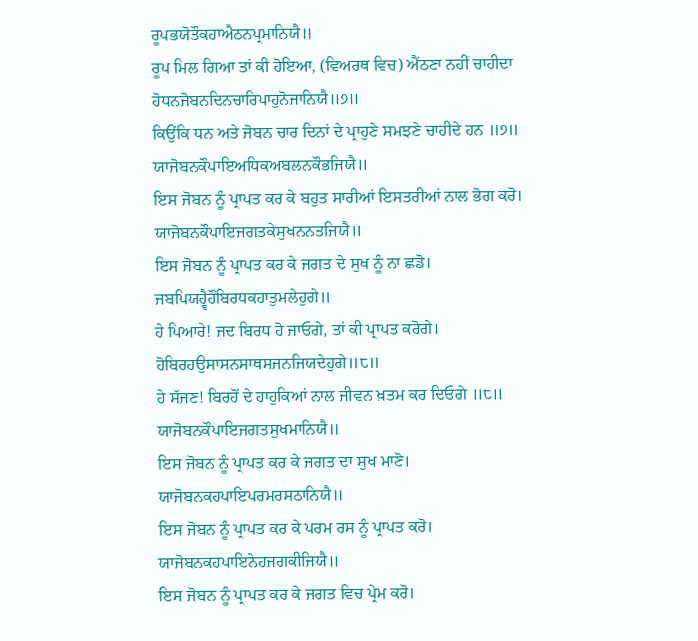ਰੂਪਭਯੋਤੌਕਹਾਐਠਨਪ੍ਰਮਾਨਿਯੈ॥
ਰੂਪ ਮਿਲ ਗਿਆ ਤਾਂ ਕੀ ਹੋਇਆ, (ਵਿਅਰਥ ਵਿਚ) ਐਂਠਣਾ ਨਹੀਂ ਚਾਹੀਦਾ
ਹੋਧਨਜੋਬਨਦਿਨਚਾਰਿਪਾਹੁਨੋਜਾਨਿਯੈ॥੭॥
ਕਿਉਂਕਿ ਧਨ ਅਤੇ ਜੋਬਨ ਚਾਰ ਦਿਨਾਂ ਦੇ ਪ੍ਰਾਹੁਣੇ ਸਮਝਣੇ ਚਾਹੀਦੇ ਹਨ ॥੭॥
ਯਾਜੋਬਨਕੌਪਾਇਅਧਿਕਅਬਲਨਕੌਭਜਿਯੈ॥
ਇਸ ਜੋਬਨ ਨੂੰ ਪ੍ਰਾਪਤ ਕਰ ਕੇ ਬਹੁਤ ਸਾਰੀਆਂ ਇਸਤਰੀਆਂ ਨਾਲ ਭੋਗ ਕਰੋ।
ਯਾਜੋਬਨਕੌਪਾਇਜਗਤਕੇਸੁਖਨਨਤਜਿਯੈ॥
ਇਸ ਜੋਬਨ ਨੂੰ ਪ੍ਰਾਪਤ ਕਰ ਕੇ ਜਗਤ ਦੇ ਸੁਖ ਨੂੰ ਨਾ ਛਡੋ।
ਜਬਪਿਯਹ੍ਵੈਹੌਬਿਰਧਕਹਾਤੁਮਲੇਹੁਗੇ॥
ਹੇ ਪਿਆਰੇ! ਜਦ ਬਿਰਧ ਹੋ ਜਾਓਗੇ, ਤਾਂ ਕੀ ਪ੍ਰਾਪਤ ਕਰੋਗੇ।
ਹੋਬਿਰਹਉਸਾਸਨਸਾਥਸਜਨਜਿਯਦੇਹੁਗੇ॥੮॥
ਹੇ ਸੱਜਣ! ਬਿਰਹੋਂ ਦੇ ਹਾਹੁਕਿਆਂ ਨਾਲ ਜੀਵਨ ਖ਼ਤਮ ਕਰ ਦਿਓਗੇ ॥੮॥
ਯਾਜੋਬਨਕੌਪਾਇਜਗਤਸੁਖਮਾਨਿਯੈ॥
ਇਸ ਜੋਬਨ ਨੂੰ ਪ੍ਰਾਪਤ ਕਰ ਕੇ ਜਗਤ ਦਾ ਸੁਖ ਮਾਣੋ।
ਯਾਜੋਬਨਕਹਪਾਇਪਰਮਰਸਠਾਨਿਯੈ॥
ਇਸ ਜੋਬਨ ਨੂੰ ਪ੍ਰਾਪਤ ਕਰ ਕੇ ਪਰਮ ਰਸ ਨੂੰ ਪ੍ਰਾਪਤ ਕਰੋ।
ਯਾਜੋਬਨਕਹਪਾਇਨੇਹਜਗਕੀਜਿਯੈ॥
ਇਸ ਜੋਬਨ ਨੂੰ ਪ੍ਰਾਪਤ ਕਰ ਕੇ ਜਗਤ ਵਿਚ ਪ੍ਰੇਮ ਕਰੋ।